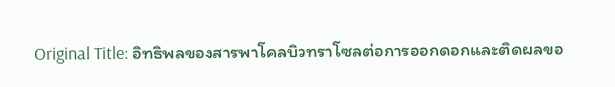Original Title: อิทธิพลของสารพาโคลบิวทราโซลต่อการออกดอกและติดผลขอ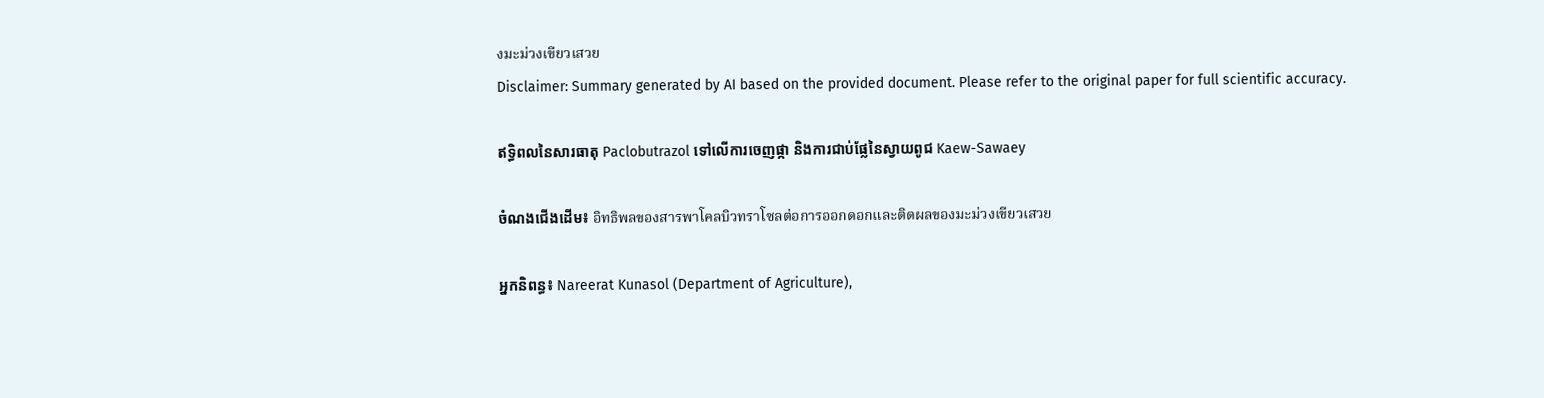งมะม่วงเขียวเสวย
Disclaimer: Summary generated by AI based on the provided document. Please refer to the original paper for full scientific accuracy.

ឥទ្ធិពលនៃសារធាតុ Paclobutrazol ទៅលើការចេញផ្កា និងការជាប់ផ្លែនៃស្វាយពូជ Kaew-Sawaey

ចំណងជើងដើម៖ อิทธิพลของสารพาโคลบิวทราโซลต่อการออกดอกและติดผลของมะม่วงเขียวเสวย

អ្នកនិពន្ធ៖ Nareerat Kunasol (Department of Agriculture),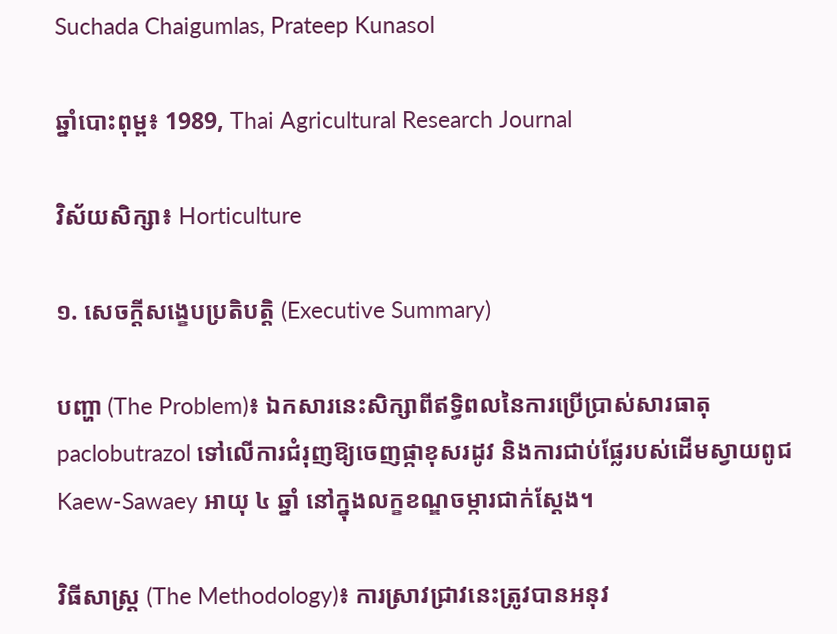Suchada Chaigumlas, Prateep Kunasol

ឆ្នាំបោះពុម្ព៖ 1989, Thai Agricultural Research Journal

វិស័យសិក្សា៖ Horticulture

១. សេចក្តីសង្ខេបប្រតិបត្តិ (Executive Summary)

បញ្ហា (The Problem)៖ ឯកសារនេះសិក្សាពីឥទ្ធិពលនៃការប្រើប្រាស់សារធាតុ paclobutrazol ទៅលើការជំរុញឱ្យចេញផ្កាខុសរដូវ និងការជាប់ផ្លែរបស់ដើមស្វាយពូជ Kaew-Sawaey អាយុ ៤ ឆ្នាំ នៅក្នុងលក្ខខណ្ឌចម្ការជាក់ស្តែង។

វិធីសាស្ត្រ (The Methodology)៖ ការស្រាវជ្រាវនេះត្រូវបានអនុវ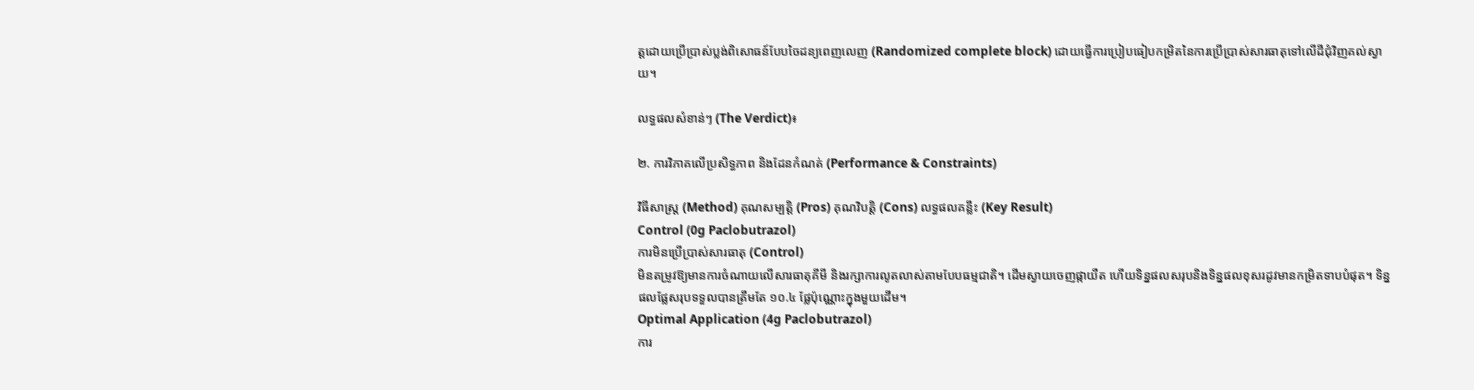ត្តដោយប្រើប្រាស់ប្លង់ពិសោធន៍បែបចៃដន្យពេញលេញ (Randomized complete block) ដោយធ្វើការប្រៀបធៀបកម្រិតនៃការប្រើប្រាស់សារធាតុទៅលើដីជុំវិញគល់ស្វាយ។

លទ្ធផលសំខាន់ៗ (The Verdict)៖

២. ការវិភាគលើប្រសិទ្ធភាព និងដែនកំណត់ (Performance & Constraints)

វិធីសាស្ត្រ (Method) គុណសម្បត្តិ (Pros) គុណវិបត្តិ (Cons) លទ្ធផលគន្លឹះ (Key Result)
Control (0g Paclobutrazol)
ការមិនប្រើប្រាស់សារធាតុ (Control)
មិនតម្រូវឱ្យមានការចំណាយលើសារធាតុគីមី និងរក្សាការលូតលាស់តាមបែបធម្មជាតិ។ ដើមស្វាយចេញផ្កាយឺត ហើយទិន្នផលសរុបនិងទិន្នផលខុសរដូវមានកម្រិតទាបបំផុត។ ទិន្នផលផ្លែសរុបទទួលបានត្រឹមតែ ១០.៤ ផ្លែប៉ុណ្ណោះក្នុងមួយដើម។
Optimal Application (4g Paclobutrazol)
ការ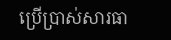ប្រើប្រាស់សារធា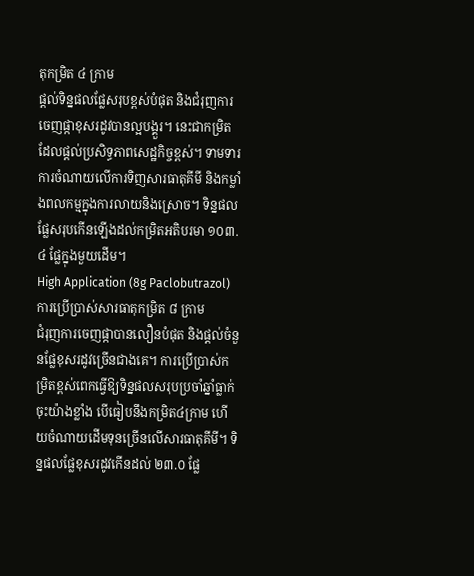តុកម្រិត ៤ ក្រាម
ផ្តល់ទិន្នផលផ្លែសរុបខ្ពស់បំផុត និងជំរុញការចេញផ្កាខុសរដូវបានល្អបង្គួរ។ នេះជាកម្រិតដែលផ្តល់ប្រសិទ្ធភាពសេដ្ឋកិច្ចខ្ពស់។ ទាមទារការចំណាយលើការទិញសារធាតុគីមី និងកម្លាំងពលកម្មក្នុងការលាយនិងស្រោច។ ទិន្នផលផ្លែសរុបកើនឡើងដល់កម្រិតអតិបរមា ១០៣.៤ ផ្លែក្នុងមួយដើម។
High Application (8g Paclobutrazol)
ការប្រើប្រាស់សារធាតុកម្រិត ៨ ក្រាម
ជំរុញការចេញផ្កាបានលឿនបំផុត និងផ្តល់ចំនួនផ្លែខុសរដូវច្រើនជាងគេ។ ការប្រើប្រាស់កម្រិតខ្ពស់ពេកធ្វើឱ្យទិន្នផលសរុបប្រចាំឆ្នាំធ្លាក់ចុះយ៉ាងខ្លាំង បើធៀបនឹងកម្រិត៤ក្រាម ហើយចំណាយដើមទុនច្រើនលើសារធាតុគីមី។ ទិន្នផលផ្លែខុសរដូវកើនដល់ ២៣.០ ផ្លែ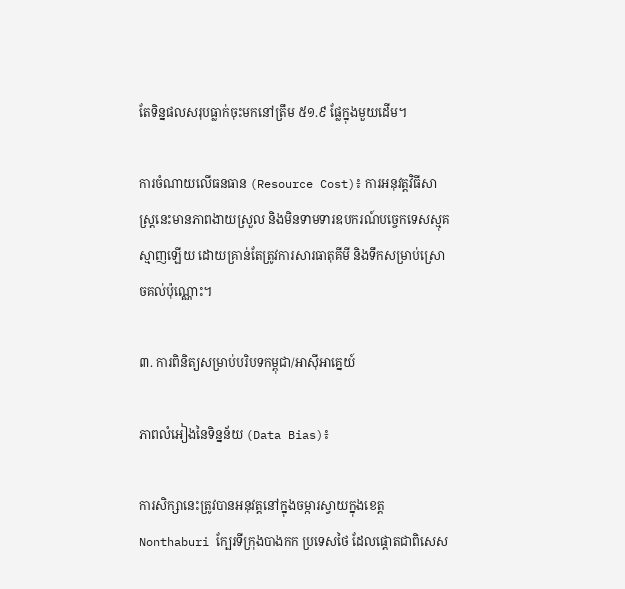តែទិន្នផលសរុបធ្លាក់ចុះមកនៅត្រឹម ៥១.៩ ផ្លែក្នុងមួយដើម។

ការចំណាយលើធនធាន (Resource Cost)៖ ការអនុវត្តវិធីសាស្ត្រនេះមានភាពងាយស្រួល និងមិនទាមទារឧបករណ៍បច្ចេកទេសស្មុគស្មាញឡើយ ដោយគ្រាន់តែត្រូវការសារធាតុគីមី និងទឹកសម្រាប់ស្រោចគល់ប៉ុណ្ណោះ។

៣. ការពិនិត្យសម្រាប់បរិបទកម្ពុជា/អាស៊ីអាគ្នេយ៍

ភាពលំអៀងនៃទិន្នន័យ (Data Bias)៖

ការសិក្សានេះត្រូវបានអនុវត្តនៅក្នុងចម្ការស្វាយក្នុងខេត្ត Nonthaburi ក្បែរទីក្រុងបាងកក ប្រទេសថៃ ដែលផ្តោតជាពិសេស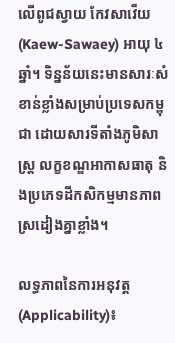លើពូជស្វាយ កែវសាវើយ (Kaew-Sawaey) អាយុ ៤ ឆ្នាំ។ ទិន្នន័យនេះមានសារៈសំខាន់ខ្លាំងសម្រាប់ប្រទេសកម្ពុជា ដោយសារទីតាំងភូមិសាស្ត្រ លក្ខខណ្ឌអាកាសធាតុ និងប្រភេទដីកសិកម្មមានភាពស្រដៀងគ្នាខ្លាំង។

លទ្ធភាពនៃការអនុវត្ត (Applicability)៖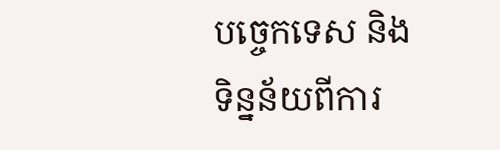បច្ចេកទេស និងទិន្នន័យពីការ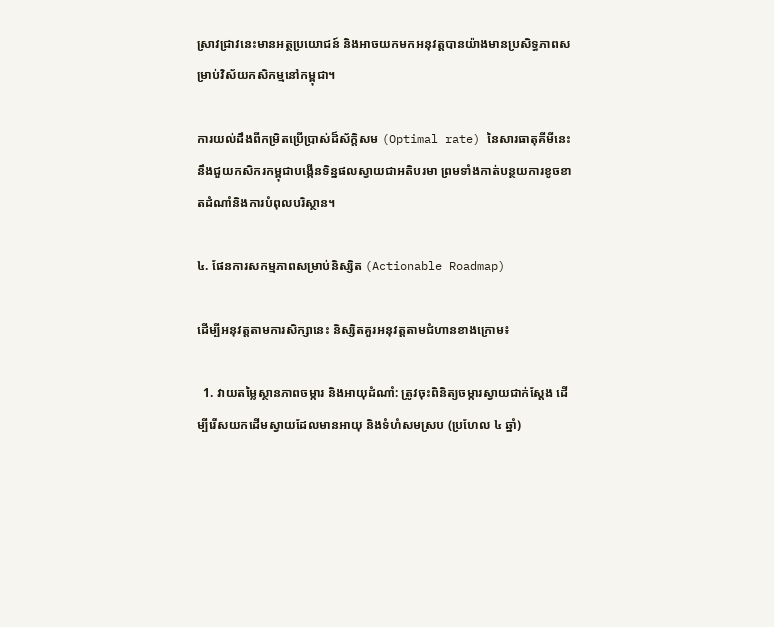ស្រាវជ្រាវនេះមានអត្ថប្រយោជន៍ និងអាចយកមកអនុវត្តបានយ៉ាងមានប្រសិទ្ធភាពសម្រាប់វិស័យកសិកម្មនៅកម្ពុជា។

ការយល់ដឹងពីកម្រិតប្រើប្រាស់ដ៏ស័ក្តិសម (Optimal rate) នៃសារធាតុគីមីនេះ នឹងជួយកសិករកម្ពុជាបង្កើនទិន្នផលស្វាយជាអតិបរមា ព្រមទាំងកាត់បន្ថយការខូចខាតដំណាំនិងការបំពុលបរិស្ថាន។

៤. ផែនការសកម្មភាពសម្រាប់និស្សិត (Actionable Roadmap)

ដើម្បីអនុវត្តតាមការសិក្សានេះ និស្សិតគួរអនុវត្តតាមជំហានខាងក្រោម៖

  1. វាយតម្លៃស្ថានភាពចម្ការ និងអាយុដំណាំ: ត្រូវចុះពិនិត្យចម្ការស្វាយជាក់ស្តែង ដើម្បីរើសយកដើមស្វាយដែលមានអាយុ និងទំហំសមស្រប (ប្រហែល ៤ ឆ្នាំ)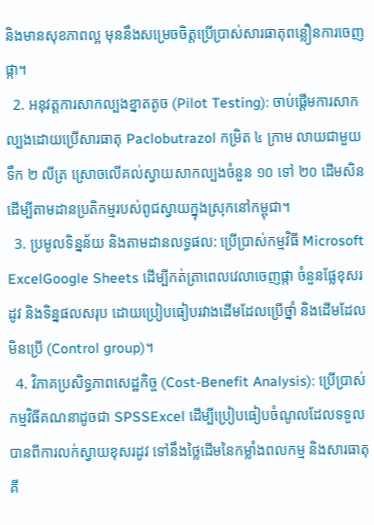និងមានសុខភាពល្អ មុននឹងសម្រេចចិត្តប្រើប្រាស់សារធាតុពន្លឿនការចេញផ្កា។
  2. អនុវត្តការសាកល្បងខ្នាតតូច (Pilot Testing): ចាប់ផ្តើមការសាកល្បងដោយប្រើសារធាតុ Paclobutrazol កម្រិត ៤ ក្រាម លាយជាមួយទឹក ២ លីត្រ ស្រោចលើគល់ស្វាយសាកល្បងចំនួន ១០ ទៅ ២០ ដើមសិន ដើម្បីតាមដានប្រតិកម្មរបស់ពូជស្វាយក្នុងស្រុកនៅកម្ពុជា។
  3. ប្រមូលទិន្នន័យ និងតាមដានលទ្ធផល: ប្រើប្រាស់កម្មវិធី Microsoft ExcelGoogle Sheets ដើម្បីកត់ត្រាពេលវេលាចេញផ្កា ចំនួនផ្លែខុសរដូវ និងទិន្នផលសរុប ដោយប្រៀបធៀបរវាងដើមដែលប្រើថ្នាំ និងដើមដែលមិនប្រើ (Control group)។
  4. វិភាគប្រសិទ្ធភាពសេដ្ឋកិច្ច (Cost-Benefit Analysis): ប្រើប្រាស់កម្មវិធីគណនាដូចជា SPSSExcel ដើម្បីប្រៀបធៀបចំណូលដែលទទួលបានពីការលក់ស្វាយខុសរដូវ ទៅនឹងថ្លៃដើមនៃកម្លាំងពលកម្ម និងសារធាតុគី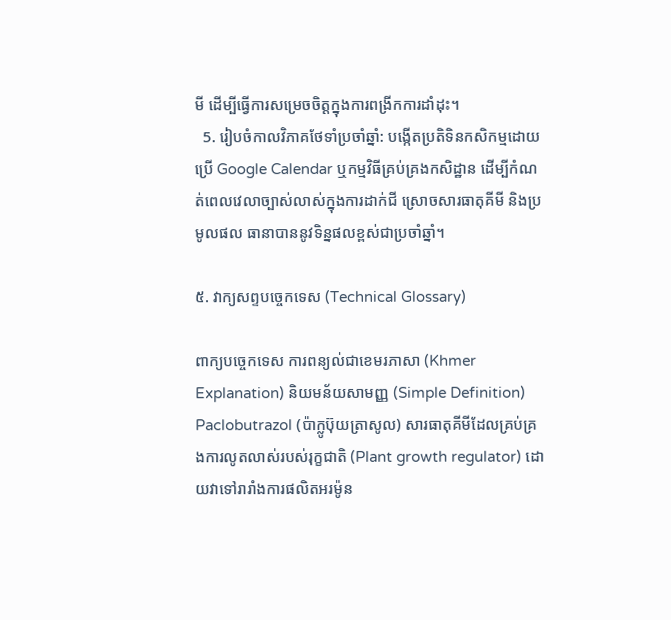មី ដើម្បីធ្វើការសម្រេចចិត្តក្នុងការពង្រីកការដាំដុះ។
  5. រៀបចំកាលវិភាគថែទាំប្រចាំឆ្នាំ: បង្កើតប្រតិទិនកសិកម្មដោយប្រើ Google Calendar ឬកម្មវិធីគ្រប់គ្រងកសិដ្ឋាន ដើម្បីកំណត់ពេលវេលាច្បាស់លាស់ក្នុងការដាក់ជី ស្រោចសារធាតុគីមី និងប្រមូលផល ធានាបាននូវទិន្នផលខ្ពស់ជាប្រចាំឆ្នាំ។

៥. វាក្យសព្ទបច្ចេកទេស (Technical Glossary)

ពាក្យបច្ចេកទេស ការពន្យល់ជាខេមរភាសា (Khmer Explanation) និយមន័យសាមញ្ញ (Simple Definition)
Paclobutrazol (ប៉ាក្លូប៊ុយត្រាសូល) សារធាតុគីមីដែលគ្រប់គ្រងការលូតលាស់របស់រុក្ខជាតិ (Plant growth regulator) ដោយវាទៅរារាំងការផលិតអរម៉ូន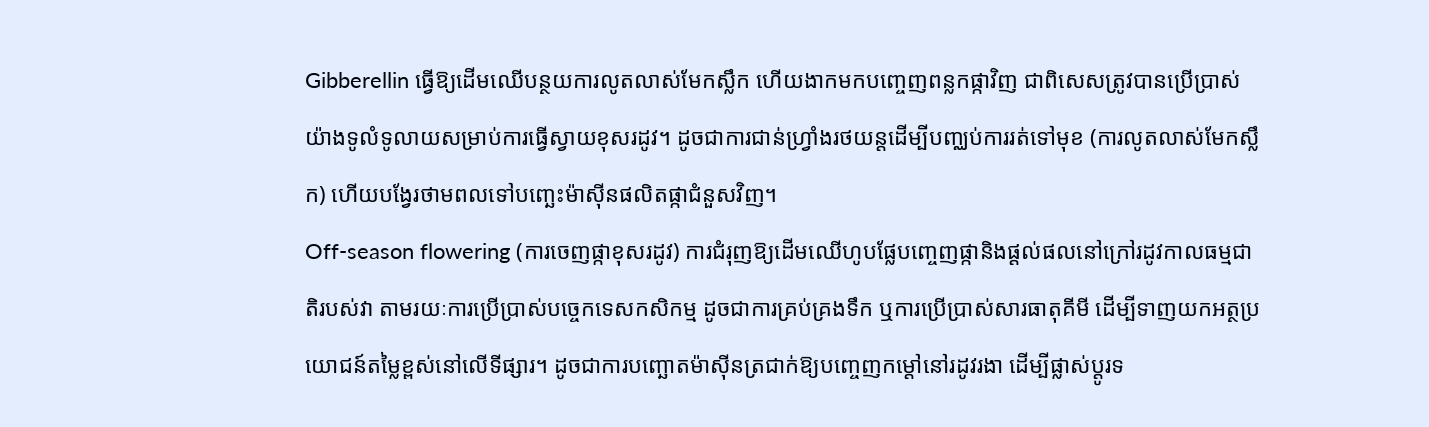Gibberellin ធ្វើឱ្យដើមឈើបន្ថយការលូតលាស់មែកស្លឹក ហើយងាកមកបញ្ចេញពន្លកផ្កាវិញ ជាពិសេសត្រូវបានប្រើប្រាស់យ៉ាងទូលំទូលាយសម្រាប់ការធ្វើស្វាយខុសរដូវ។ ដូចជាការជាន់ហ្វ្រាំងរថយន្តដើម្បីបញ្ឈប់ការរត់ទៅមុខ (ការលូតលាស់មែកស្លឹក) ហើយបង្វែរថាមពលទៅបញ្ឆេះម៉ាស៊ីនផលិតផ្កាជំនួសវិញ។
Off-season flowering (ការចេញផ្កាខុសរដូវ) ការជំរុញឱ្យដើមឈើហូបផ្លែបញ្ចេញផ្កានិងផ្តល់ផលនៅក្រៅរដូវកាលធម្មជាតិរបស់វា តាមរយៈការប្រើប្រាស់បច្ចេកទេសកសិកម្ម ដូចជាការគ្រប់គ្រងទឹក ឬការប្រើប្រាស់សារធាតុគីមី ដើម្បីទាញយកអត្ថប្រយោជន៍តម្លៃខ្ពស់នៅលើទីផ្សារ។ ដូចជាការបញ្ឆោតម៉ាស៊ីនត្រជាក់ឱ្យបញ្ចេញកម្តៅនៅរដូវរងា ដើម្បីផ្លាស់ប្តូរទ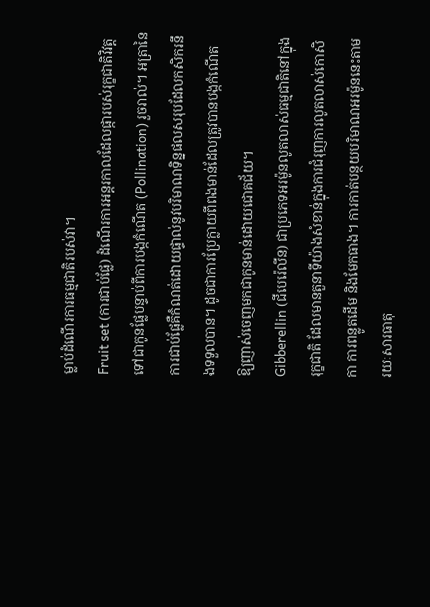ម្លាប់ដំណើរការធម្មជាតិរបស់វា។
Fruit set (ការជាប់ផ្លែ) ដំណើរការអន្តរកាលដែលផ្ការបស់រុក្ខជាតិវិវត្តទៅជាកូនផ្លែបន្ទាប់ពីការបង្កកំណើត (Pollination) រួចរាល់។ អត្រានៃការជាប់ផ្លែគឺកំណត់ដោយផ្ទាល់នូវបរិមាណទិន្នផលសរុបដែលកសិករនឹងទទួលបាន។ ដូចជាការប្រែក្លាយពីពងមាន់ដែលត្រូវបានបង្កកំណើត ឱ្យញាស់ចេញមកជាកូនមាន់ដោយជោគជ័យ។
Gibberellin (ជីបេរ៉េលីន) ជាប្រភេទអរម៉ូនលូតលាស់ធម្មជាតិនៅក្នុងរុក្ខជាតិ ដែលមានតួនាទីយ៉ាងសំខាន់ក្នុងការជំរុញការលូតលាស់កោសិកា ការពន្លូតដើម និងមែកធាង។ ការកាត់បន្ថយបរិមាណអរម៉ូននេះតាមរយៈសារធាតុ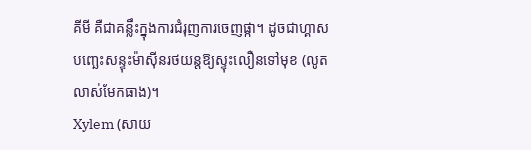គីមី គឺជាគន្លឹះក្នុងការជំរុញការចេញផ្កា។ ដូចជាហ្គាសបញ្ឆេះសន្ទុះម៉ាស៊ីនរថយន្តឱ្យស្ទុះលឿនទៅមុខ (លូតលាស់មែកធាង)។
Xylem (សាយ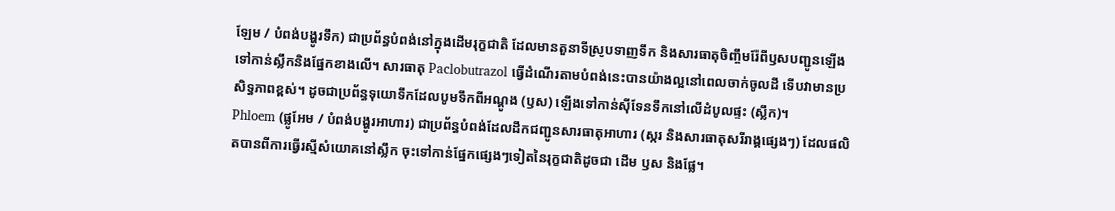ឡែម / បំពង់បង្ហូរទឹក) ជាប្រព័ន្ធបំពង់នៅក្នុងដើមរុក្ខជាតិ ដែលមានតួនាទីស្រូបទាញទឹក និងសារធាតុចិញ្ចឹមរ៉ែពីឫសបញ្ជូនឡើងទៅកាន់ស្លឹកនិងផ្នែកខាងលើ។ សារធាតុ Paclobutrazol ធ្វើដំណើរតាមបំពង់នេះបានយ៉ាងល្អនៅពេលចាក់ចូលដី ទើបវាមានប្រសិទ្ធភាពខ្ពស់។ ដូចជាប្រព័ន្ធទុយោទឹកដែលបូមទឹកពីអណ្តូង (ឫស) ឡើងទៅកាន់ស៊ីទែនទឹកនៅលើដំបូលផ្ទះ (ស្លឹក)។
Phloem (ផ្លូអែម / បំពង់បង្ហូរអាហារ) ជាប្រព័ន្ធបំពង់ដែលដឹកជញ្ជូនសារធាតុអាហារ (ស្ករ និងសារធាតុសរីរាង្គផ្សេងៗ) ដែលផលិតបានពីការធ្វើរស្មីសំយោគនៅស្លឹក ចុះទៅកាន់ផ្នែកផ្សេងៗទៀតនៃរុក្ខជាតិដូចជា ដើម ឫស និងផ្លែ។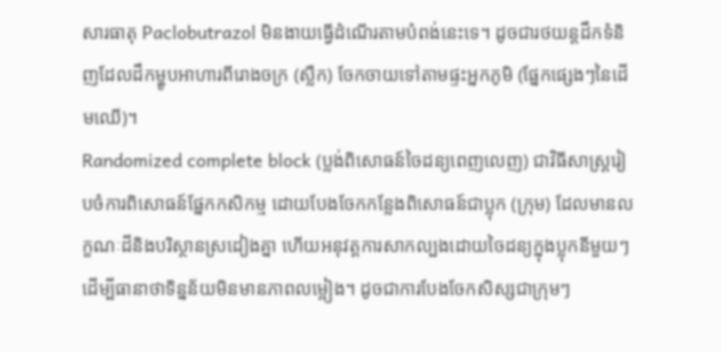សារធាតុ Paclobutrazol មិនងាយធ្វើដំណើរតាមបំពង់នេះទេ។ ដូចជារថយន្តដឹកទំនិញដែលដឹកម្ហូបអាហារពីរោងចក្រ (ស្លឹក) ចែកចាយទៅតាមផ្ទះអ្នកភូមិ (ផ្នែកផ្សេងៗនៃដើមឈើ)។
Randomized complete block (ប្លង់ពិសោធន៍ចៃដន្យពេញលេញ) ជាវិធីសាស្ត្ររៀបចំការពិសោធន៍ផ្នែកកសិកម្ម ដោយបែងចែកកន្លែងពិសោធន៍ជាប្លុក (ក្រុម) ដែលមានលក្ខណៈដីនិងបរិស្ថានស្រដៀងគ្នា ហើយអនុវត្តការសាកល្បងដោយចៃដន្យក្នុងប្លុកនីមួយៗ ដើម្បីធានាថាទិន្នន័យមិនមានភាពលម្អៀង។ ដូចជាការបែងចែកសិស្សជាក្រុមៗ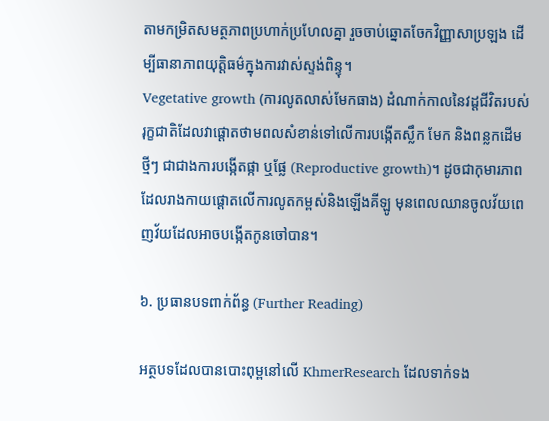តាមកម្រិតសមត្ថភាពប្រហាក់ប្រហែលគ្នា រួចចាប់ឆ្នោតចែកវិញ្ញាសាប្រឡង ដើម្បីធានាភាពយុត្តិធម៌ក្នុងការវាស់ស្ទង់ពិន្ទុ។
Vegetative growth (ការលូតលាស់មែកធាង) ដំណាក់កាលនៃវដ្តជីវិតរបស់រុក្ខជាតិដែលវាផ្តោតថាមពលសំខាន់ទៅលើការបង្កើតស្លឹក មែក និងពន្លកដើមថ្មីៗ ជាជាងការបង្កើតផ្កា ឬផ្លែ (Reproductive growth)។ ដូចជាកុមារភាពដែលរាងកាយផ្តោតលើការលូតកម្ពស់និងឡើងគីឡូ មុនពេលឈានចូលវ័យពេញវ័យដែលអាចបង្កើតកូនចៅបាន។

៦. ប្រធានបទពាក់ព័ន្ធ (Further Reading)

អត្ថបទដែលបានបោះពុម្ពនៅលើ KhmerResearch ដែលទាក់ទង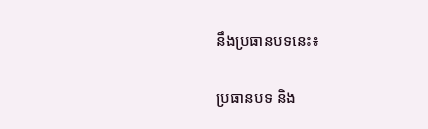នឹងប្រធានបទនេះ៖

ប្រធានបទ និង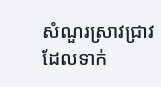សំណួរស្រាវជ្រាវដែលទាក់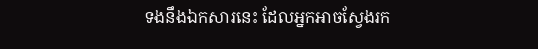ទងនឹងឯកសារនេះ ដែលអ្នកអាចស្វែងរក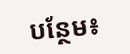បន្ថែម៖